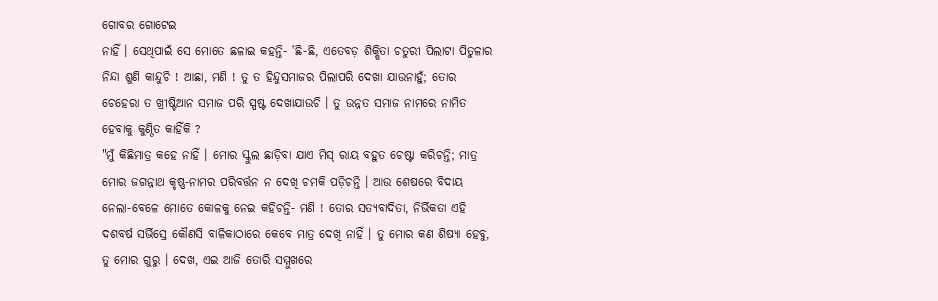ଗୋବର ଗୋଟେଇ
ନାହିଁ । ସେଥିପାଇଁ ସେ ମୋତେ ଛଳାଇ କହନ୍ତି- 'ଛି-ଛି, ଏତେବଡ଼ ଶିକ୍ଷିତା ଚତୁରୀ ପିଲାଟା ପିତୁଳାର ନିନ୍ଦା ଶୁଣି କାନ୍ଦୁଚି ! ଆଛା, ମଣି ! ତୁ ତ ହିନ୍ଦୁସମାଜର ପିଲାପରି ଦେଖା ଯାଉନାହୁଁ; ତୋର ଚେହେରା ତ ଖ୍ରୀଷ୍ଟିଆନ ସମାଜ ପରି ସ୍ପଷ୍ଟ ଦେଖାଯାଉଚି । ତୁ ଉନ୍ନତ ସମାଜ ନାମରେ ନାମିତ ହେବାକୁ କୁଣ୍ଠିତ କାହିଁକି ?
"ମୁଁ କିଛିମାତ୍ର କହେ ନାହିଁ । ମୋର ସ୍କୁଲ ଛାଡ଼ିବା ଯାଏ ମିସ୍ ରାୟ ବହୁତ ଚେଷ୍ଟା କରିଚନ୍ତି; ମାତ୍ର ମୋର ଜଗନ୍ନାଥ କୃଷ୍ଣ-ନାମର ପରିବର୍ତ୍ତନ ନ ଦେଖି ଚମକି ପଡ଼ିଚନ୍ତି । ଆଉ ଶେଷରେ ବିଦାୟ ନେଲା-ବେଳେ ମୋତେ କୋଳକୁ ନେଇ କହିଚନ୍ତି- ମଣି ! ତୋର ସତ୍ୟବାଦିତା, ନିର୍ଭିକତା ଏହି ଦଶବର୍ଷ ସର୍ଭିସ୍ରେ କୌଣସି ବାଳିକାଠାରେ କେବେ ମାତ୍ର ଦେଖି ନାହିଁ । ତୁ ମୋର କଣ ଶିଷ୍ୟା ହେବୁ, ତୁ ମୋର ଗୁରୁ । ଦେଖ, ଏଇ ଆଜି ତୋରି ସମ୍ମୁଖରେ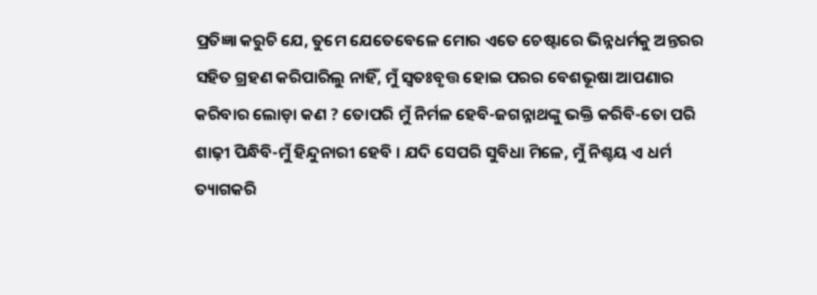ପ୍ରତିଜ୍ଞା କରୁଚି ଯେ, ତୁମେ ଯେତେବେଳେ ମୋର ଏତେ ଚେଷ୍ଟାରେ ଭିନ୍ନଧର୍ମକୁ ଅନ୍ତରର ସହିତ ଗ୍ରହଣ କରିପାରିଲୁ ନାହିଁ, ମୁଁ ସ୍ୱତଃବୃତ୍ତ ହୋଇ ପରର ବେଶଭୂଷା ଆପଣାର କରିବାର ଲୋଡ଼ା କଣ ? ତୋପରି ମୁଁ ନିର୍ମଳ ହେବି-ଜଗନ୍ନାଥଙ୍କୁ ଭକ୍ତି କରିବି-ତୋ ପରି ଶାଢ଼ୀ ପିନ୍ଧିବି-ମୁଁ ହିନ୍ଦୁନାରୀ ହେବି । ଯଦି ସେପରି ସୁବିଧା ମିଳେ, ମୁଁ ନିଶ୍ଚୟ ଏ ଧର୍ମ ତ୍ୟାଗକରି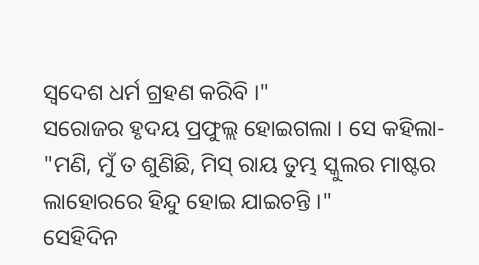ସ୍ୱଦେଶ ଧର୍ମ ଗ୍ରହଣ କରିବି ।"
ସରୋଜର ହୃଦୟ ପ୍ରଫୁଲ୍ଲ ହୋଇଗଲା । ସେ କହିଲା- "ମଣି, ମୁଁ ତ ଶୁଣିଛି, ମିସ୍ ରାୟ ତୁମ୍ଭ ସ୍କୁଲର ମାଷ୍ଟର ଲାହୋରରେ ହିନ୍ଦୁ ହୋଇ ଯାଇଚନ୍ତି ।"
ସେହିଦିନ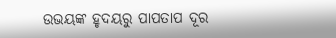ଉଭୟଙ୍କ ହୃଦୟରୁ ପାପତାପ ଦୂର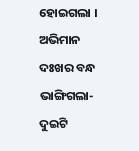ହୋଇଗଲା । ଅଭିମାନ ଦଃଖର ବନ୍ଧ ଭାଙ୍ଗିଗଲା- ଦୁଇଟି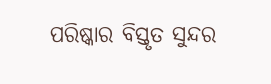ପରିଷ୍କାର ବିସ୍ତୃତ ସୁନ୍ଦର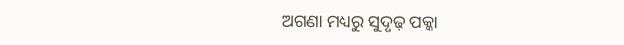ଅଗଣା ମଧ୍ୟରୁ ସୁଦୃଢ଼ ପକ୍କା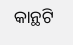କାନ୍ଥଟି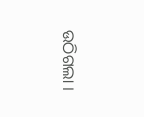ଉଠିଗଲା ।